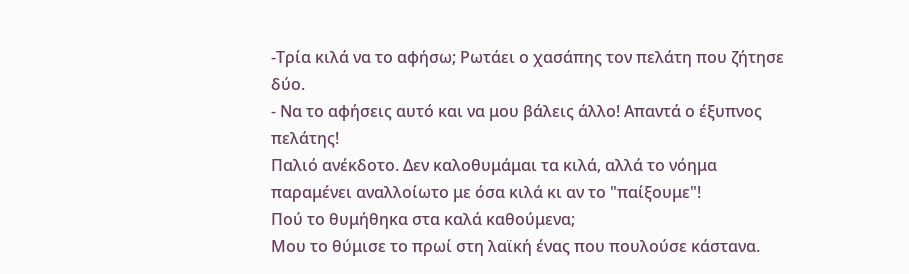-Τρία κιλά να το αφήσω; Ρωτάει ο χασάπης τον πελάτη που ζήτησε δύο.
- Να το αφήσεις αυτό και να μου βάλεις άλλο! Απαντά ο έξυπνος πελάτης!
Παλιό ανέκδοτο. Δεν καλοθυμάμαι τα κιλά, αλλά το νόημα παραμένει αναλλοίωτο με όσα κιλά κι αν το "παίξουμε"!
Πού το θυμήθηκα στα καλά καθούμενα;
Μου το θύμισε το πρωί στη λαϊκή ένας που πουλούσε κάστανα.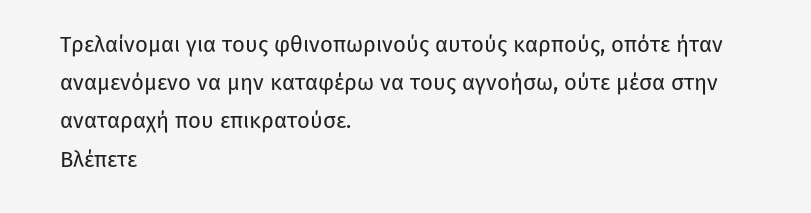Τρελαίνομαι για τους φθινοπωρινούς αυτούς καρπούς, οπότε ήταν αναμενόμενο να μην καταφέρω να τους αγνοήσω, ούτε μέσα στην αναταραχή που επικρατούσε.
Βλέπετε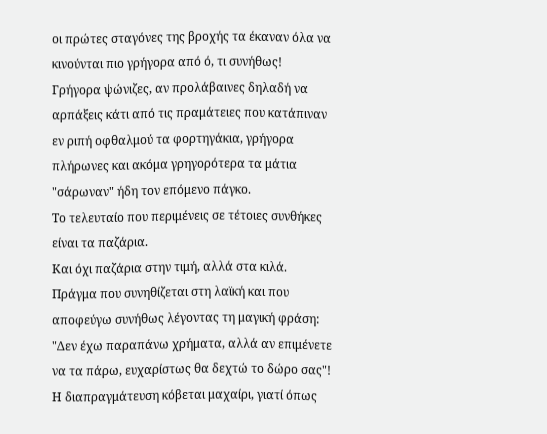οι πρώτες σταγόνες της βροχής τα έκαναν όλα να κινούνται πιο γρήγορα από ό, τι συνήθως!
Γρήγορα ψώνιζες, αν προλάβαινες δηλαδή να αρπάξεις κάτι από τις πραμάτειες που κατάπιναν εν ριπή οφθαλμού τα φορτηγάκια, γρήγορα πλήρωνες και ακόμα γρηγορότερα τα μάτια "σάρωναν" ήδη τον επόμενο πάγκο.
Το τελευταίο που περιμένεις σε τέτοιες συνθήκες είναι τα παζάρια.
Και όχι παζάρια στην τιμή, αλλά στα κιλά.
Πράγμα που συνηθίζεται στη λαϊκή και που αποφεύγω συνήθως λέγοντας τη μαγική φράση:
"Δεν έχω παραπάνω χρήματα, αλλά αν επιμένετε να τα πάρω, ευχαρίστως θα δεχτώ το δώρο σας"!
Η διαπραγμάτευση κόβεται μαχαίρι, γιατί όπως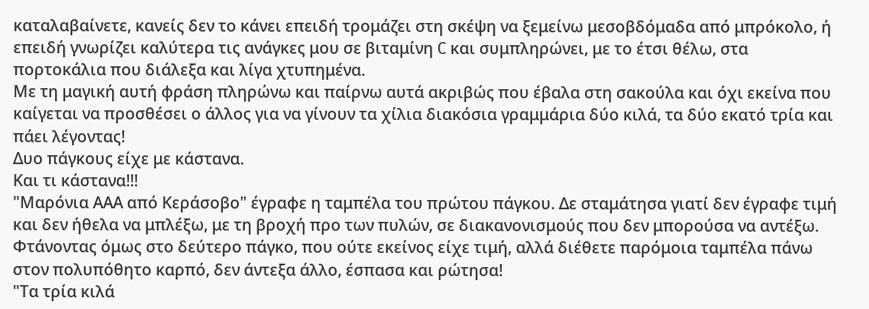καταλαβαίνετε, κανείς δεν το κάνει επειδή τρομάζει στη σκέψη να ξεμείνω μεσοβδόμαδα από μπρόκολο, ή επειδή γνωρίζει καλύτερα τις ανάγκες μου σε βιταμίνη C και συμπληρώνει, με το έτσι θέλω, στα πορτοκάλια που διάλεξα και λίγα χτυπημένα.
Με τη μαγική αυτή φράση πληρώνω και παίρνω αυτά ακριβώς που έβαλα στη σακούλα και όχι εκείνα που καίγεται να προσθέσει ο άλλος για να γίνουν τα χίλια διακόσια γραμμάρια δύο κιλά, τα δύο εκατό τρία και πάει λέγοντας!
Δυο πάγκους είχε με κάστανα.
Και τι κάστανα!!!
"Μαρόνια ΑΑΑ από Κεράσοβο" έγραφε η ταμπέλα του πρώτου πάγκου. Δε σταμάτησα γιατί δεν έγραφε τιμή και δεν ήθελα να μπλέξω, με τη βροχή προ των πυλών, σε διακανονισμούς που δεν μπορούσα να αντέξω.
Φτάνοντας όμως στο δεύτερο πάγκο, που ούτε εκείνος είχε τιμή, αλλά διέθετε παρόμοια ταμπέλα πάνω στον πολυπόθητο καρπό, δεν άντεξα άλλο, έσπασα και ρώτησα!
"Τα τρία κιλά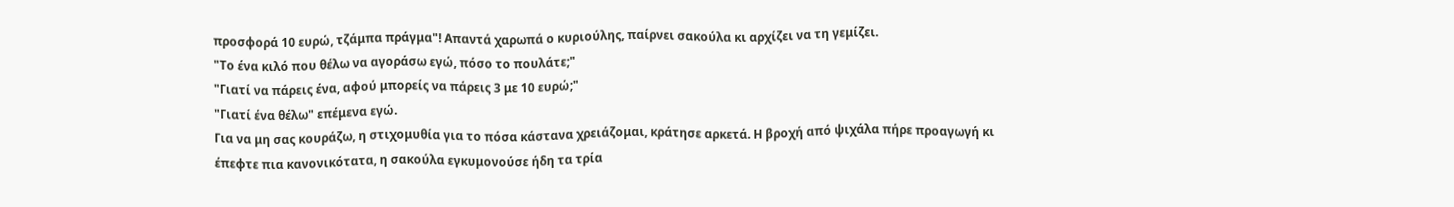προσφορά 10 ευρώ, τζάμπα πράγμα"! Απαντά χαρωπά ο κυριούλης, παίρνει σακούλα κι αρχίζει να τη γεμίζει.
"Το ένα κιλό που θέλω να αγοράσω εγώ, πόσο το πουλάτε;"
"Γιατί να πάρεις ένα, αφού μπορείς να πάρεις 3 με 10 ευρώ;"
"Γιατί ένα θέλω" επέμενα εγώ.
Για να μη σας κουράζω, η στιχομυθία για το πόσα κάστανα χρειάζομαι, κράτησε αρκετά. Η βροχή από ψιχάλα πήρε προαγωγή κι έπεφτε πια κανονικότατα, η σακούλα εγκυμονούσε ήδη τα τρία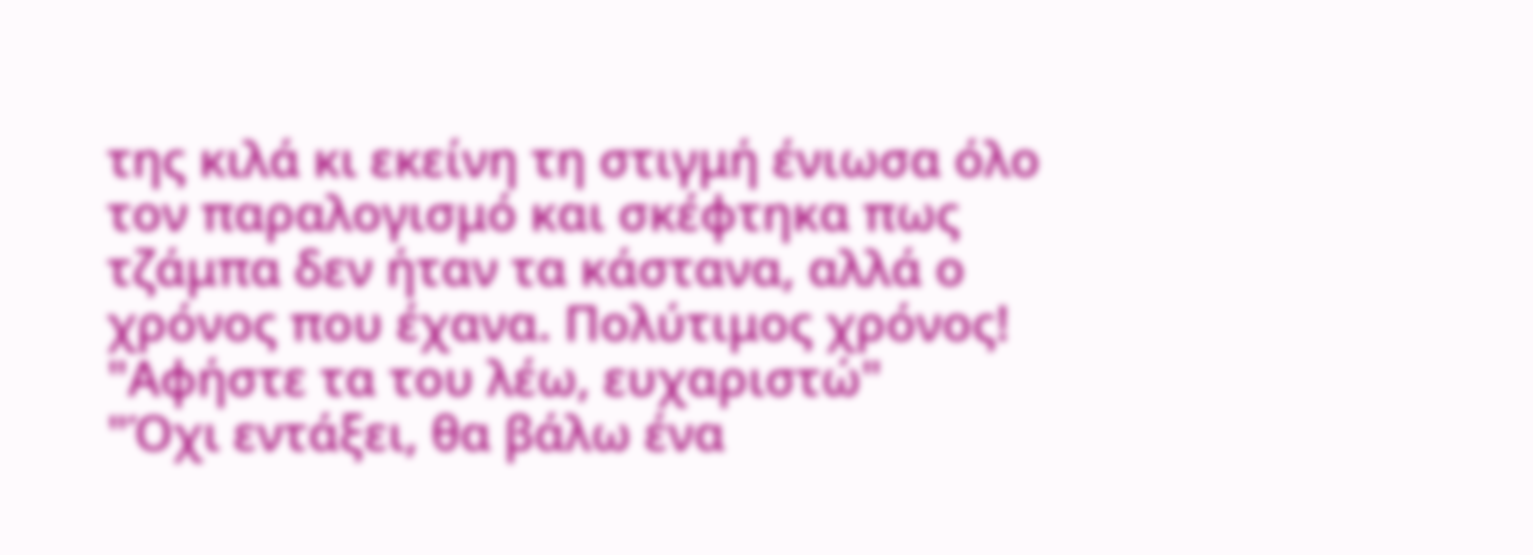της κιλά κι εκείνη τη στιγμή ένιωσα όλο τον παραλογισμό και σκέφτηκα πως τζάμπα δεν ήταν τα κάστανα, αλλά ο χρόνος που έχανα. Πολύτιμος χρόνος!
"Αφήστε τα του λέω, ευχαριστώ"
"Όχι εντάξει, θα βάλω ένα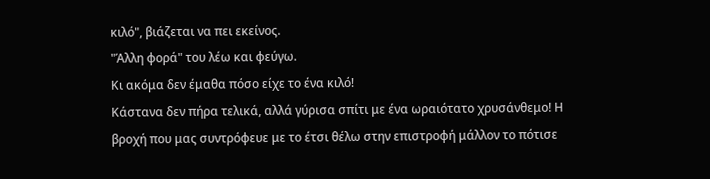κιλό", βιάζεται να πει εκείνος.
"Άλλη φορά" του λέω και φεύγω.
Κι ακόμα δεν έμαθα πόσο είχε το ένα κιλό!
Κάστανα δεν πήρα τελικά, αλλά γύρισα σπίτι με ένα ωραιότατο χρυσάνθεμο! Η βροχή που μας συντρόφευε με το έτσι θέλω στην επιστροφή μάλλον το πότισε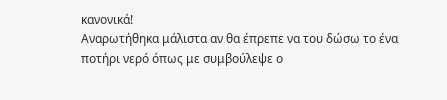κανονικά!
Αναρωτήθηκα μάλιστα αν θα έπρεπε να του δώσω το ένα ποτήρι νερό όπως με συμβούλεψε ο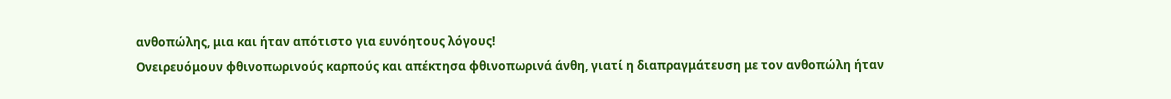ανθοπώλης, μια και ήταν απότιστο για ευνόητους λόγους!
Ονειρευόμουν φθινοπωρινούς καρπούς και απέκτησα φθινοπωρινά άνθη, γιατί η διαπραγμάτευση με τον ανθοπώλη ήταν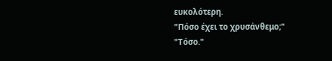ευκολότερη.
"Πόσο έχει το χρυσάνθεμο;"
"Τόσο."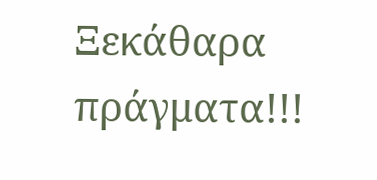Ξεκάθαρα πράγματα!!!